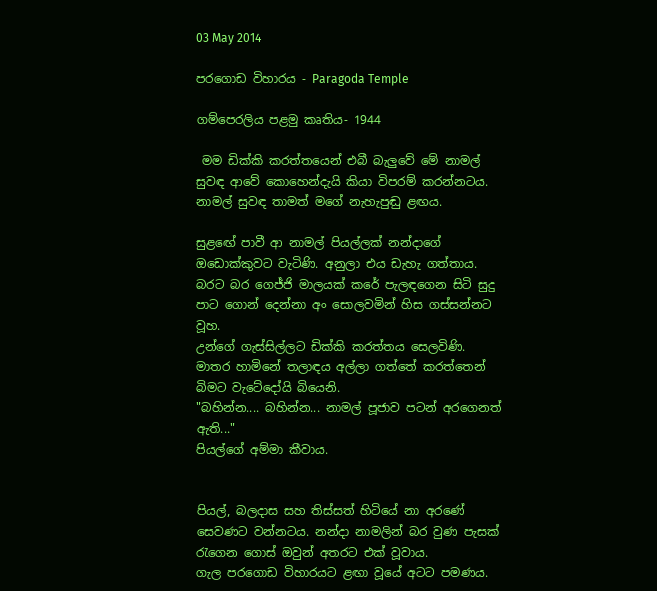03 May 2014

පරගොඩ විහාරය - Paragoda Temple

ගම්පෙරලිය පළමු කෘතිය- 1944

 මම ඩික්කි කරත්තයෙන් එබී බැලුවේ මේ නාමල් සුවඳ ආවේ කොහෙන්දැයි කියා විපරම් කරන්නටය.
නාමල් සුවඳ තාමත් මගේ නැහැපුඬු ළඟය.

සුළඟේ පාවී ආ නාමල් පියල්ලක් නන්දාගේ ඔඩොක්කුවට වැටිණි. අනුලා එය ඩැහැ ගත්තාය.
බරට බර ගෙජ්ජි මාලයක් කරේ පැලඳගෙන සිටි සුදු පාට ගොන් දෙන්නා අං සොලවමින් හිස ගස්සන්නට වූහ.
උන්ගේ ගැස්සිල්ලට ඩික්කි කරත්තය සෙලවිණි.
මාතර හාමිනේ තලාඳය අල්ලා ගත්තේ කරත්තෙන් බිමට වැටේදෝයි බියෙනි.
"බහින්න.... බහින්න... නාමල් පූජාව පටන් අරගෙනත් ඇති..."
පියල්ගේ අම්මා කීවාය.


පියල්, බලදාස සහ තිස්සත් හිටියේ නා අරණේ සෙවණට වන්නටය. නන්දා නාමලින් බර වුණ පැසක් රැගෙන ගොස් ඔවුන් අතරට එක් වූවාය.
ගැල පරගොඩ විහාරයට ළඟා වූයේ අටට පමණය.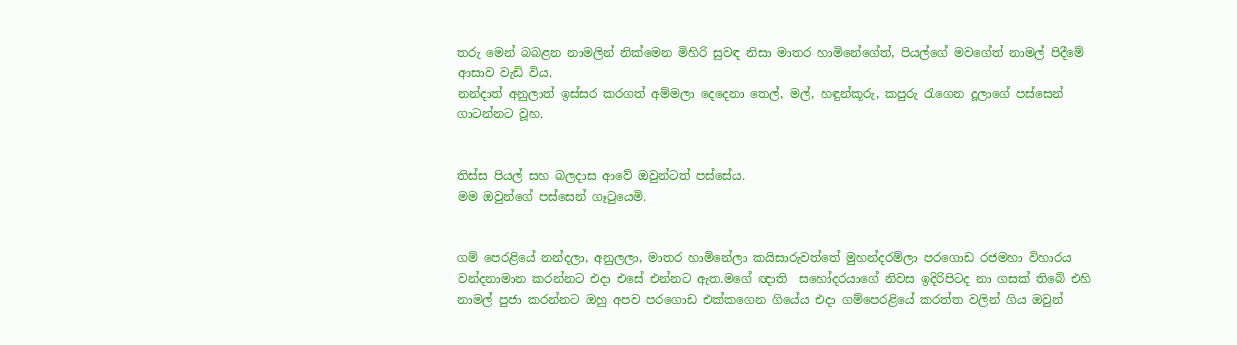තරු මෙන් බබළන නාමලින් නික්මෙන මිහිරි සුවඳ නිසා මාතර හාමිනේගේත්, පියල්ගේ මවගේත් නාමල් පිදීමේ ආසාව වැඩි විය.
නන්දාත් අනුලාත් ඉස්සර කරගත් අම්මලා දෙදෙනා තෙල්, මල්, හඳුන්කූරු, කපුරු රැගෙන දූලාගේ පස්සෙන් ගාටන්නට වූහ.


තිස්ස පියල් සහ බලදාස ආවේ ඔවුන්ටත් පස්සේය.
මම ඔවුන්ගේ පස්සෙන් ගෑටුයෙමි.


ගම් පෙරළියේ නන්දලා, අනුලලා, මාතර හාමිනේලා කයිසාරුවත්තේ මුහන්දරම්ලා පරගොඩ රජමහා විහාරය වන්දනාමාන කරන්නට එදා එසේ එන්නට ඇත.මගේ ඥාති  සහෝදරයාගේ නිවස ඉදිරිපිටද නා ගසක් තිබේ එහි නාමල් පුජා කරන්නට ඔහු අපව පරගොඩ එක්කගෙන ගියේය එදා ගම්පෙරළියේ කරත්ත වලින් ගිය ඔවුන්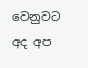වෙනුවට අද අප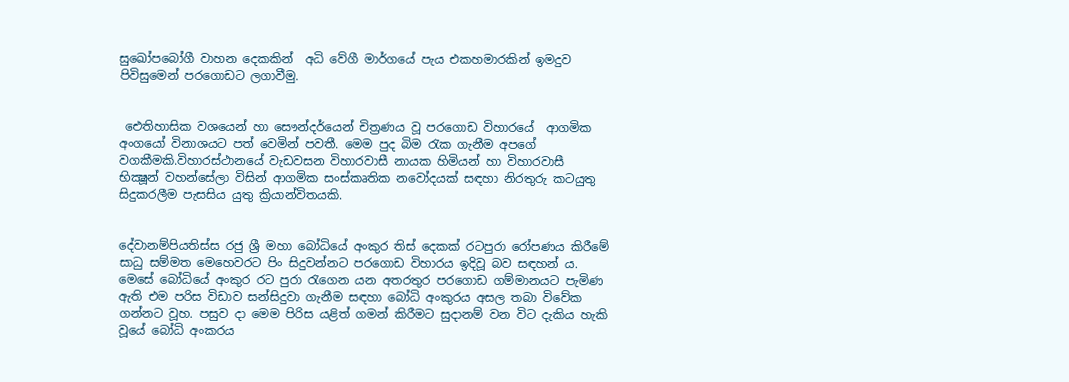සුඛෝපබෝගී වාහන දෙකකින්  අධි වේගී මාර්ගයේ පැය එකහමාරකින් ඉමදුව පිවිසුමෙන් පරගොඩට ලගාවීමු.


 ඓතිහාසික වශයෙන් හා සෞන්දර්යෙන් චිත්‍රණය වූ පරගොඩ විහාරයේ  ආගමික අංගයෝ විනාශයට පත් වෙමින් පවතී. මෙම පුද බිම රැක ගැනීම අපගේ වගකීමකි.විහාරස්ථානයේ වැඩවසන විහාරවාසී නායක හිමියන් හා විහාරවාසී භික්‍ෂූන් වහන්සේලා විසින් ආගමික සංස්කෘතික නවෝදයක් සඳහා නිරතුරු කටයුතු සිදුකරලීම පැසසිය යුතු ක්‍රියාන්විතයකි.


දේවානම්පියතිස්ස රජු ශ්‍රී මහා බෝධියේ අංකුර තිස් දෙකක් රටපුරා රෝපණය කිරීමේ සාධු සම්මත මෙහෙවරට පිං සිදුවන්නට පරගොඩ විහාරය ඉදිවූ බව සඳහන් ය. මෙසේ බෝධියේ අංකුර රට පුරා රැගෙන යන අතරතුර පරගොඩ ගම්මානයට පැමිණ ඇති එම පරිස විඩාව සන්සිදුවා ගැනීම සඳහා බෝධි අංකුරය අසල තබා විවේක ගන්නට වූහ. පසුව දා මෙම පිරිස යළිත් ගමන් කිරීමට සුදානම් වන විට දැකිය හැකි වූයේ බෝධි අංකරය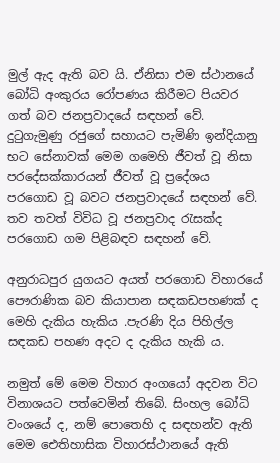මුල් ඇද ඇති බව යි. ඒනිසා එම ස්ථානයේ බෝධි අංකුරය රෝපණය කිරීමට පියවර ගත් බව ජනප්‍රවාදයේ සඳහන් වේ. දුටුගැමුණු රජුගේ සහායට පැමිණි ඉන්දියානු භට සේනාවක් මෙම ගමෙහි ජීවත් වූ නිසා පරදේසක්කාරයන් ජීවත් වූ ප්‍රදේශය පරගොඩ වූ බවට ජනප්‍රවාදයේ සඳහන් වේ. තව තවත් විවිධ වූ ජනප්‍රවාද රැසක්ද පරගොඩ ගම පිළිබඳව සඳහන් වේ.

අනුරාධපුර යුගයට අයත් පරගොඩ විහාරයේ පෞරාණික බව කියාපාන සඳකඩපහණක් ද මෙහි දැකිය හැකිය .පැරණි දිය පිහිල්ල සඳකඩ පහණ අදට ද දැකිය හැකි ය.

නමුත් මේ මෙම විහාර අංගයෝ අදවන විට විනාශයට පත්වෙමින් තිබේ. සිංහල බෝධි වංශයේ ද, නම් පොතෙහි ද සඳහන්ව ඇති මෙම ඓතිහාසික විහාරස්ථානයේ ඇති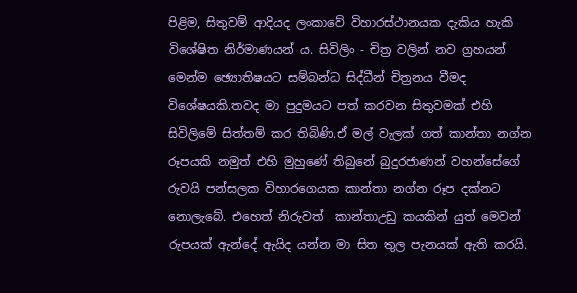පිළිම, සිතුවම් ආදියද ලංකාවේ විහාරස්ථානයක දැකිය හැකි විශේෂිත නිර්මාණයන් ය. සිවිලිං - චිත්‍ර වලින් නව ග්‍රහයන් මෙන්ම ඡ්‍යොතිෂයට සම්බන්ධ සිද්ධීන් චිත්‍රනය වීමද විශේෂයකි.තවද මා පුදුමයට පත් කරවන සිතුවමක් එහි සිවිලිමේ සිත්තම් කර තිබිණි.ඒ මල් වැලක් ගත් කාන්තා නග්න රූපයකි නමුත් එහි මුහුණේ තිබුනේ බුදුරජාණන් වහන්සේගේ රුවයි පන්සලක විහාරගෙයක කාන්තා නග්න රූප දක්නට නොලැබේ. එහෙත් නිරුවත්  කාන්තාඋඩු කයකින් යුත් මෙවන් රුපයක් ඇන්දේ ඇයිද යන්න මා සිත තුල පැනයක් ඇති කරයි.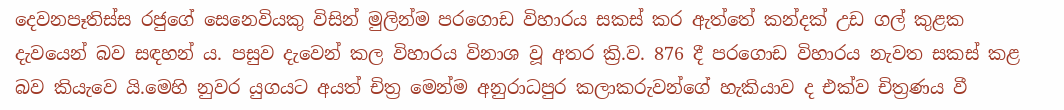දෙවනපෑතිස්ස රජුගේ සෙනෙවියකු විසින් මුලින්ම පරගොඩ විහාරය සකස් කර ඇත්තේ කන්දක් උඩ ගල් කුළක දැවයෙන් බව සඳහන් ය. පසුව දැවෙන් කල විහාරය විනාශ වූ අතර ක්‍රි.ව. 876 දී පරගොඩ විහාරය නැවත සකස් කළ බව කියැවෙ යි.මෙහි නුවර යුගයට අයත් චිත්‍ර මෙන්ම අනුරාධපුර කලාකරුවන්ගේ හැකියාව ද එක්ව චිත්‍රණය වී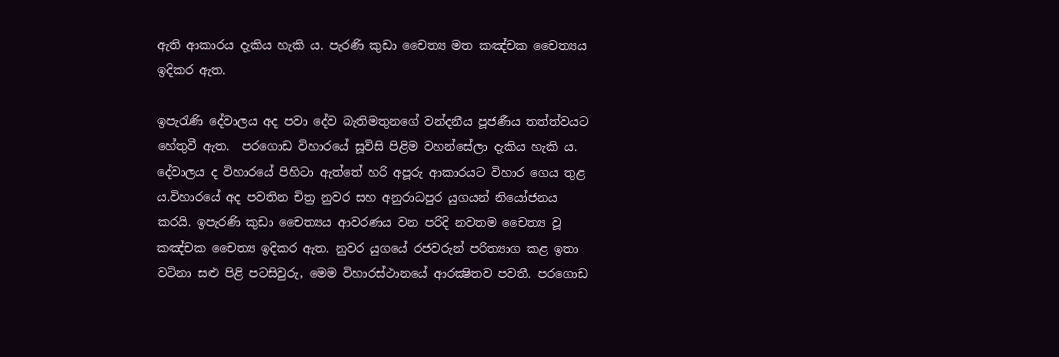ඇති ආකාරය දැකිය හැකි ය. පැරණි කුඩා චෛත්‍ය මත කඤ්චක චෛත්‍යය ඉදිකර ඇත.

ඉපැරැණි දේවාලය අද පවා දේව බැතිමතුනගේ වන්දනීය පූජණීය තත්ත්වයට හේතුවී ඇත.  පරගොඩ විහාරයේ සූවිසි පිළිම වහන්සේලා දැකිය හැකි ය. දේවාලය ද විහාරයේ පිහිටා ඇත්තේ හරි අපූරු ආකාරයට විහාර ගෙය තුළ ය.විහාරයේ අද පවතින චිත්‍ර නුවර සහ අනුරාධපුර යුගයන් නියෝජනය කරයි. ඉපැරණි කුඩා චෛත්‍යය ආවරණය වන පරිදි නවතම චෛත්‍ය වූ කඤ්චක චෛත්‍ය ඉදිකර ඇත. නුවර යුගයේ රජවරුන් පරිත්‍යාග කළ ඉතා වටිනා සළු පිළි පටසිවුරු, මෙම විහාරස්ථානයේ ආරක්‍ෂිතව පවතී. පරගොඩ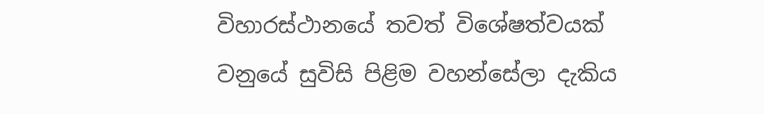විහාරස්ථානයේ තවත් විශේෂත්වයක් වනුයේ සුවිසි පිළිම වහන්සේලා දැකිය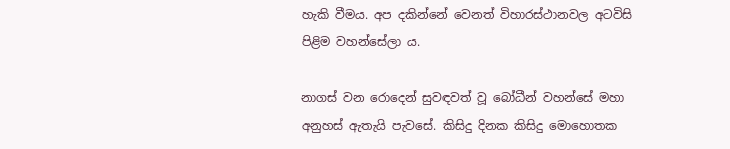හැකි වීමය. අප දකින්නේ වෙනත් විහාරස්ථානවල අටවිසි පිළිම වහන්සේලා ය.

නාගස් වන රොදෙන් සුවඳවත් වූ බෝධීන් වහන්සේ මහා අනුහස් ඇතැයි පැවසේ. කිසිදු දිනක කිසිදු මොහොතක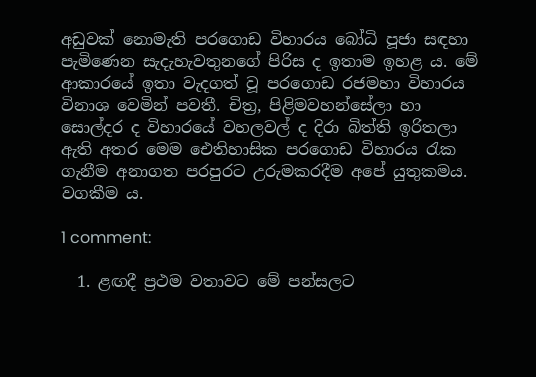අඩුවක් නොමැති පරගොඩ විහාරය බෝධි පූජා සඳහා පැමිණෙන සැදැහැවතුනගේ පිරිස ද ඉතාම ඉහළ ය. මේ ආකාරයේ ඉතා වැදගත් වූ පරගොඩ රජමහා විහාරය විනාශ වෙමින් පවතී. චිත්‍ර, පිළිමවහන්සේලා හා සොල්දර ද විහාරයේ වහලවල් ද දිරා බිත්ති ඉරිතලා ඇති අතර මෙම ඓතිහාසික පරගොඩ විහාරය රැක ගැනීම අනාගත පරපුරට උරුමකරදීම අපේ යුතුකමය. වගකීම ය.

1 comment:

  1. ළඟදී ප්‍රථම වතාවට මේ පන්සලට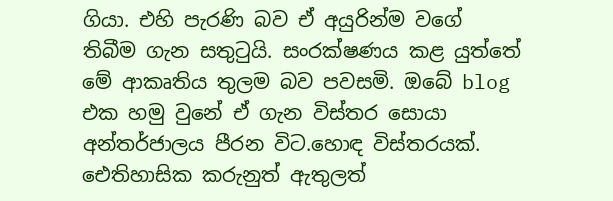ගියා. එහි පැරණි බව ඒ අයුරින්ම වගේ තිබීම ගැන සතුටුයි. සංරක්ෂණය කළ යුත්තේ මේ ආකෘතිය තුලම බව පවසමි. ඔබේ blog එක හමු වුනේ ඒ ගැන විස්තර සොයා අන්තර්ජාලය පීරන විට.හොඳ විස්තරයක්. ඓතිහාසික කරුනුත් ඇතුලත්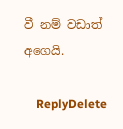වී නම් වඩාත් අගෙයි.

    ReplyDelete